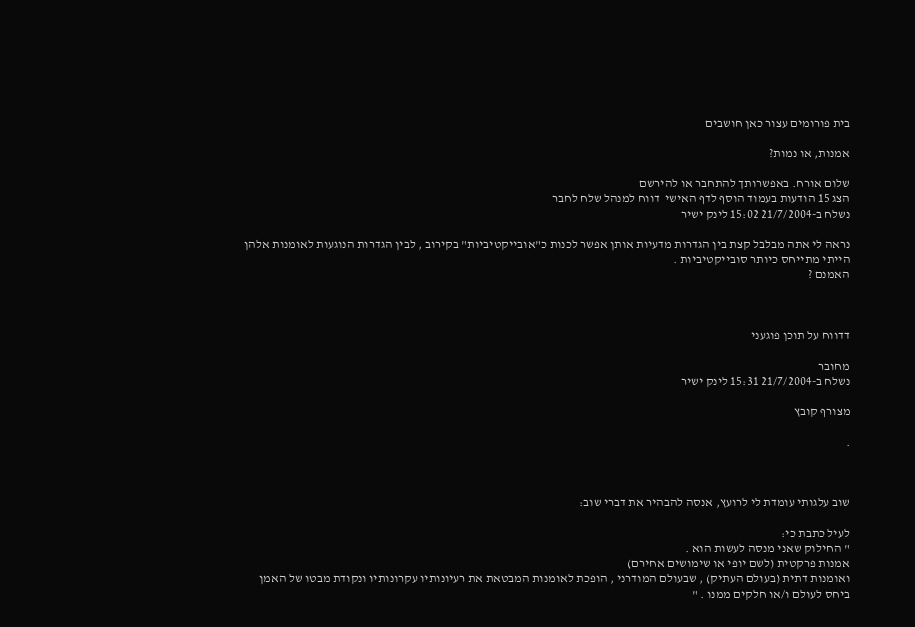בית פורומים עצור כאן חושבים

אמנות, או נמות?

שלום אורח. באפשרותך להתחבר או להירשם
הצג 15 הודעות בעמוד הוסף לדף האישי  דווח למנהל שלח לחבר
נשלח ב-21/7/2004 15:02 לינק ישיר

נראה לי אתה מבלבל קצת בין הגדרות מדעיות אותן אפשר לכנות כ"אובייקטיביות" בקירוב , לבין הגדרות הנוגעות לאומנות אלהן הייתי מתייחס כיותר סובייקטיביות .
האמנם ?



דדווח על תוכן פוגעני

מחובר
נשלח ב-21/7/2004 15:31 לינק ישיר

מצורף קובץ

.



שוב עלגותי עומדת לי לרועץ, אנסה להבהיר את דברי שוב:

לעיל כתבת כי:
" החילוק שאני מנסה לעשות הוא .
אמנות פרקטית (לשם יופי או שימושים אחירם)
ואומנות דתית (בעולם העתיק) , שבעולם המודרני , הופכת לאומנות המבטאת את רעיונותיו עקרונותיו ונקודת מבטו של האמן ביחס לעולם ו/או חלקים ממנו . "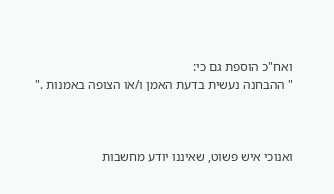ואח"כ הוספת גם כי:
" ההבחנה נעשית בדעת האמן ו/או הצופה באמנות ."



ואנוכי איש פשוט, שאיננו יודע מחשבות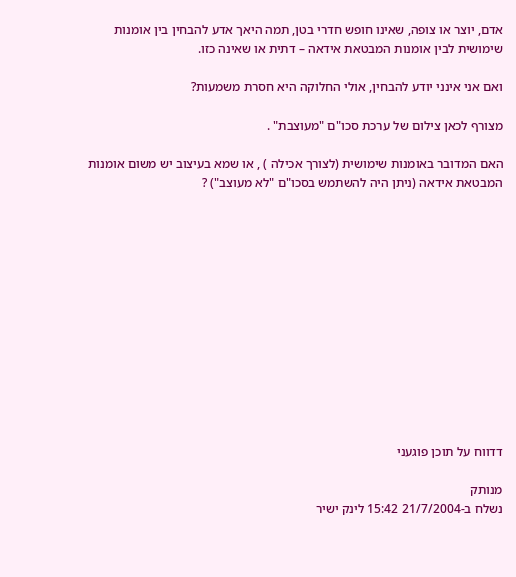אדם, יוצר או צופה, שאינו חופש חדרי בטן, תמה היאך אדע להבחין בין אומנות שימושית לבין אומנות המבטאת אידאה – דתית או שאינה כזו.

ואם אני אינני יודע להבחין, אולי החלוקה היא חסרת משמעות?

מצורף לכאן צילום של ערכת סכו"ם "מעוצבת" .

האם המדובר באומנות שימושית (לצורך אכילה ) , או שמא בעיצוב יש משום אומנות המבטאת אידאה (ניתן היה להשתמש בסכו"ם "לא מעוצב") ?













דדווח על תוכן פוגעני

מנותק
נשלח ב-21/7/2004 15:42 לינק ישיר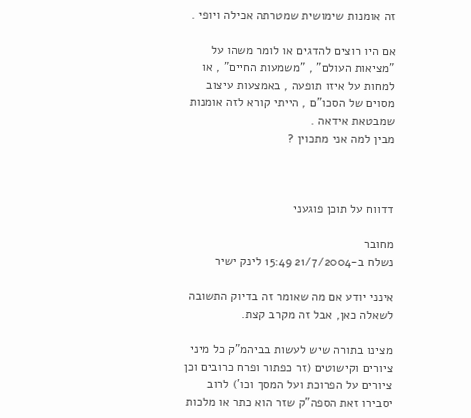זה אומנות שימושית שמטרתה אכילה ויופי .

אם היו רוצים להדגים או לומר משהו על "מציאות העולם" , "משמעות החיים" , או למחות על איזו תופעה , באמצעות עיצוב מסוים של הסכו"ם , הייתי קורא לזה אומנות שמבטאת אידאה .
מבין למה אני מתכוין ?



דדווח על תוכן פוגעני

מחובר
נשלח ב-21/7/2004 15:49 לינק ישיר

אינני יודע אם מה שאומר זה בדיוק התשובה לשאלה כאן, אבל זה מקרב קצת.

מצינו בתורה שיש לעשות בביהמ"ק כל מיני ציורים וקישוטים (זר כפתור ופרח כרובים וכן ציורים על הפרוכת ועל המסך וכו') לרוב יסבירו זאת הספה"ק שזר הוא כתר או מלכות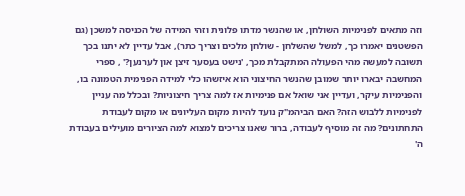וזה מתאים לפנימיות השולחן, או שהנשר מדתו פלונית וזהי המידה של הכניסה למשכן (גם הפשטנים יאמרו כך, למשל שהשלחן - שולחן מלכים וצריך כתר), אבל עדיין לא יתנו בכך תשובה למעשה מהי הפעולה המתקבלת מכך, 'נישט בעסער זיצן און לערנען?' , ספרי המחשבה יבארו יותר שמובן שהנשר החיצוני הוא איזשהו כלי למידה הפנימית הטמונה בו, והפנימיות עיקר, ועדיין אני שואל אם פנימיות אז למה צריך חיצוניות? ובכלל מה עניין לפנימיות ללבוש הזה? האם הביהמ"ק נועד להיות מקום העליונים או מקום לעבודת התחתונים? מה זה מוסיף לעבודה, ברור שאנו צריכים למצוא למה הציורים מועילים בעבודת ה'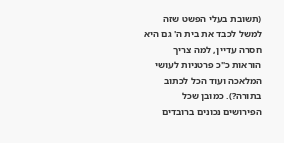(תשובת בעלי הפשט שזה למשל לכבד את בית ה' גם היא חסרה עדיין, למה צריך הוראות כ"כ פרטניות לעושי המלאכה ועוד הכל לכתוב בתורה?). כמובן שכל הפירושים נכונים ברובדים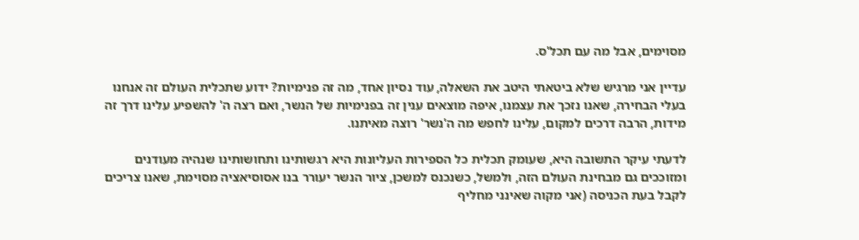מסוימים, אבל מה עם תכל'ס.

עדיין אני מרגיש שלא ביטאתי היטב את השאלה, עוד נסיון אחד, מה זה פנימיות? ידוע שתכלית העולם זה אנחנו בעלי הבחירה, שאנו נזכך את עצמנו, איפה מוצאים ענין זה בפנימיות של הנשר, ואם רצה ה' להשפיע עלינו דרך זה מידות, הרבה דרכים למקום, עלינו לחפש מה ה'נשר' רוצה מאיתנו.

לדעתי עיקר התשובה היא, שעומק תכלית כל הספירות העליונות היא רגשותינו ותחושותינו שנהיה מעודנים ומזוככים גם מבחינת העולם הזה, ולמשל, כשנכנס למשכן, ציור הנשר יעורר בנו אסוסיאציה מסוימת, שאנו צריכים לקבל בעת הכניסה (אני מקוה שאינני מחליף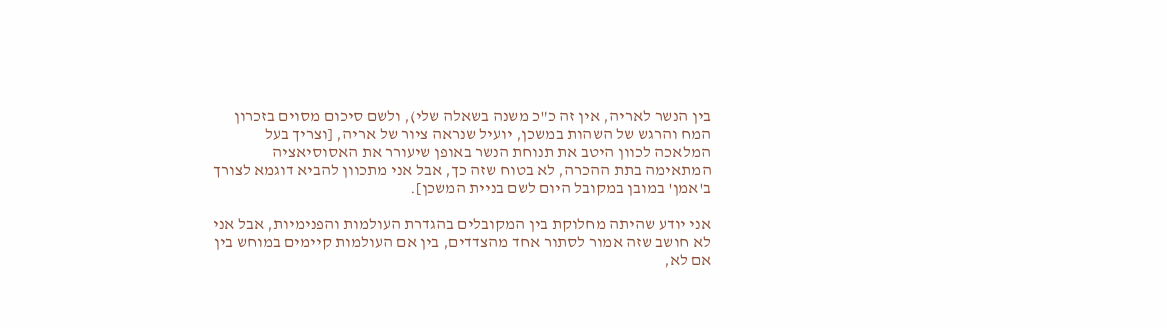בין הנשר לאריה, אין זה כ"כ משנה בשאלה שלי), ולשם סיכום מסוים בזכרון המח והרגש של השהות במשכן, יועיל שנראה ציור של אריה, [וצריך בעל המלאכה לכוון היטב את תנוחת הנשר באופן שיעורר את האסוסיאציה המתאימה בתת ההכרה, לא בטוח שזה כך, אבל אני מתכוון להביא דוגמא לצורך ב'אמן' במובן במקובל היום לשם בניית המשכן].

אני יודע שהיתה מחלוקת בין המקובלים בהגדרת העולמות והפנימיות, אבל אני לא חושב שזה אמור לסתור אחד מהצדדים, בין אם העולמות קיימים במוחש בין אם לא,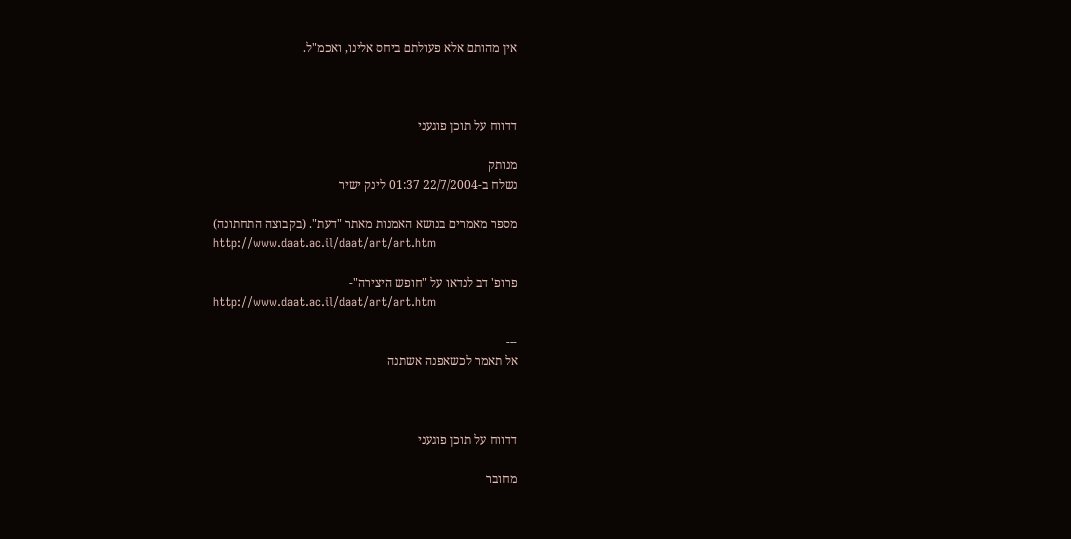אין מהותם אלא פעולתם ביחס אלינו, ואכמ"ל.



דדווח על תוכן פוגעני

מנותק
נשלח ב-22/7/2004 01:37 לינק ישיר

מספר מאמרים בנושא האמנות מאתר "דעת". (בקבוצה התחתונה)
http://www.daat.ac.il/daat/art/art.htm

פרופ' דב לנדאו על "חופש היצירה"-
http://www.daat.ac.il/daat/art/art.htm

---
אל תאמר לכשאפנה אשתנה



דדווח על תוכן פוגעני

מחובר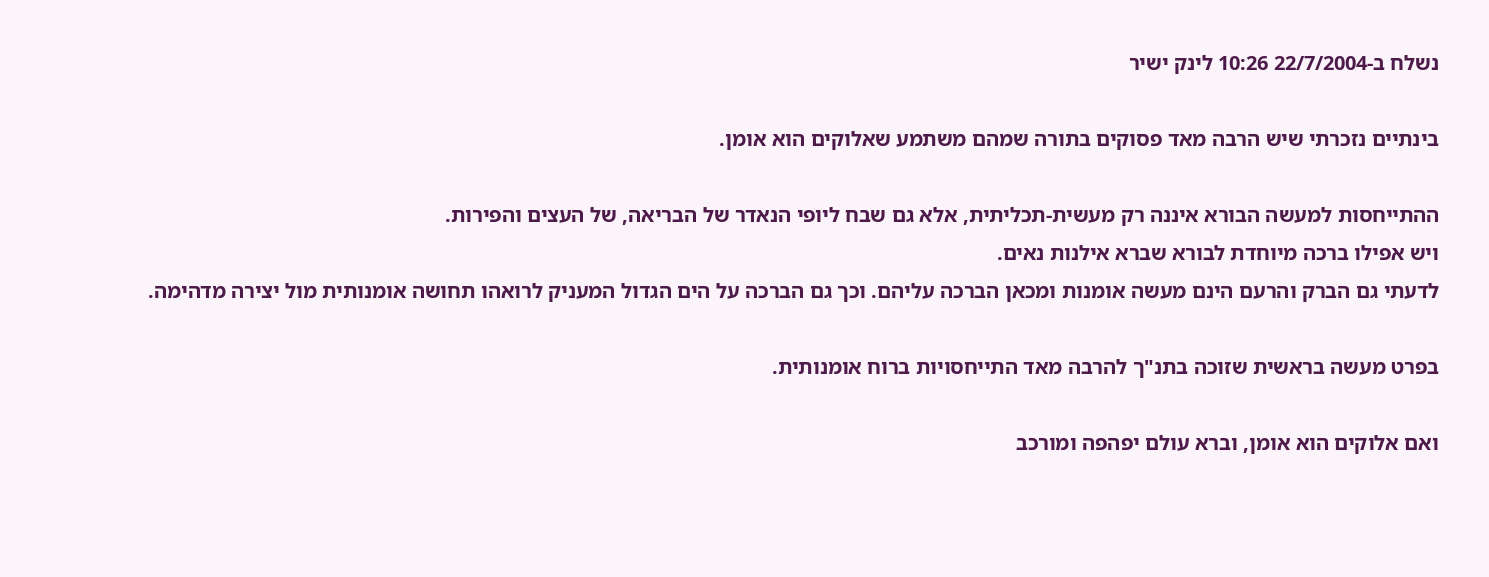נשלח ב-22/7/2004 10:26 לינק ישיר

בינתיים נזכרתי שיש הרבה מאד פסוקים בתורה שמהם משתמע שאלוקים הוא אומן.

ההתייחסות למעשה הבורא איננה רק מעשית-תכליתית, אלא גם שבח ליופי הנאדר של הבריאה, של העצים והפירות.
ויש אפילו ברכה מיוחדת לבורא שברא אילנות נאים.
לדעתי גם הברק והרעם הינם מעשה אומנות ומכאן הברכה עליהם. וכך גם הברכה על הים הגדול המעניק לרואהו תחושה אומנותית מול יצירה מדהימה.

בפרט מעשה בראשית שזוכה בתנ"ך להרבה מאד התייחסויות ברוח אומנותית.

ואם אלוקים הוא אומן, וברא עולם יפהפה ומורכב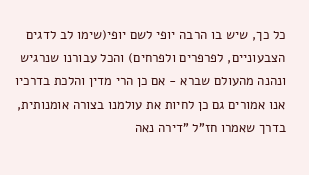כל כך, שיש בו הרבה יופי לשם יופי(שימו לב לדגים הצבעוניים, לפרפרים ולפרחים) והכל עבורנו שנרגיש ונהנה מהעולם שברא - אם כן הרי מדין והלכת בדרכיו אנו אמורים גם כן לחיות את עולמנו בצורה אומנותית, בדרך שאמרו חז"ל "דירה נאה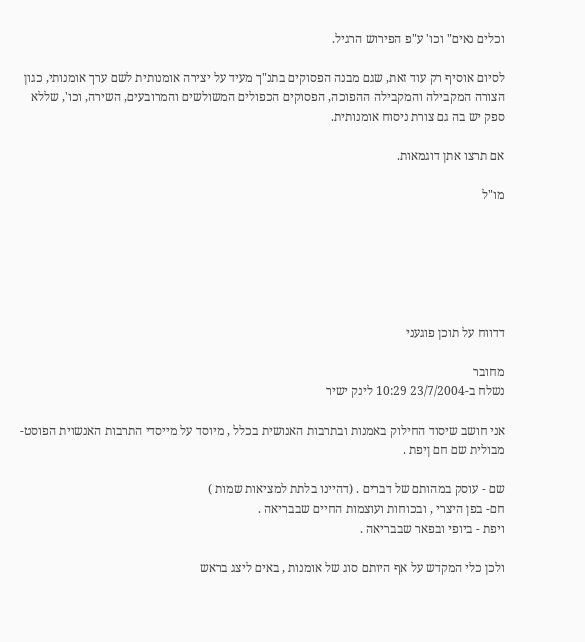וכלים נאים" וכו' ע"פ הפירוש הרגיל.

לסיום אוסיף רק עוד זאת, שגם מבנה הפסוקים בתנ"ך מעיד על יצירה אומנותית לשם ערך אומנותי, כגון הצורה המקבילה והמקבילה ההפוכה, הפסוקים הכפולים המשולשים והמרובעים, השירה, וכו', שללא ספק יש בה גם צורת ניסוח אומנותית.

אם תרצו אתן דוגמאות.

מו"ל






דדווח על תוכן פוגעני

מחובר
נשלח ב-23/7/2004 10:29 לינק ישיר

אני חושב שיסוד החילוק באמנות ובתרבות האנושית בכלל , מיוסד על מייסדי התרבות האנשוית הפוסט-מבולית שם חם ןיפת .

שם - עוסק במהותם של דברים . (דהיינו בלתת למציאות שמות )
חם- בפן היצרי , ובכוחות ועוצמות החיים שבבריאה .
ויפת - ביופי ובפאר שבבריאה .

ולכן כלי המקדש על אף היותם סוג של אומנות , באים ליצג בראש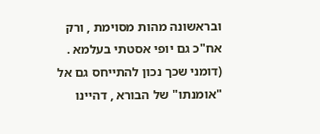ובראשונה מהות מסוימת , ורק אח"כ גם יופי אסטתי בעלמא . (דומני שכך נכון להתייחס גם אל "אומנתו" של הבורא , דהיינו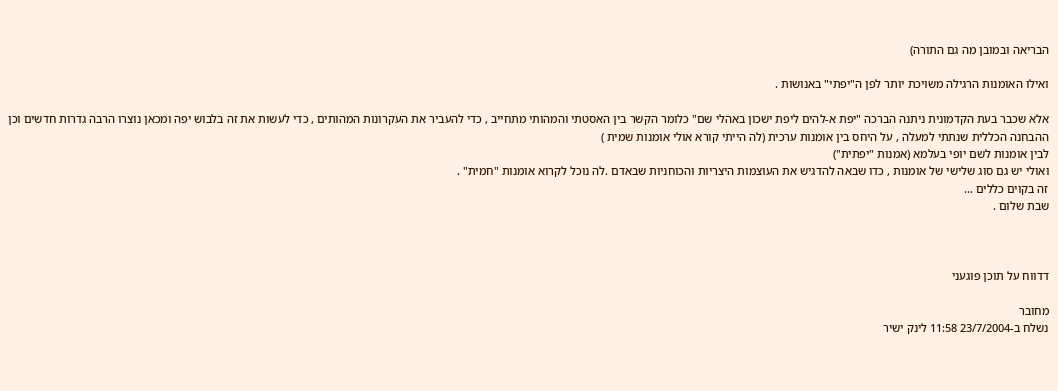הבריאה ובמובן מה גם התורה)

ואילו האומנות הרגילה משויכת יותר לפן ה"יפתי" באנושות .

אלא שכבר בעת הקדמונית ניתנה הברכה "יפת א-להים ליפת ישכון באהלי שם" כלומר הקשר בין האסטתי והמהותי מתחייב , כדי להעביר את העקרונות המהותים , כדי לעשות את זה בלבוש יפה ומכאן נוצרו הרבה גדרות חדשים וכן ההבחנה הכללית שנתתי למעלה , על היחס בין אומנות ערכית (לה הייתי קורא אולי אומנות שמית )
לבין אומנות לשם יופי בעלמא (אמנות "יפתית")
ואולי יש גם סוג שלישי של אומנות , כדו שבאה להדגיש את העוצמות היצריות והכוחניות שבאדם .לה נוכל לקרוא אומנות "חמית" .
זה בקוים כללים ...
שבת שלום .



דדווח על תוכן פוגעני

מחובר
נשלח ב-23/7/2004 11:58 לינק ישיר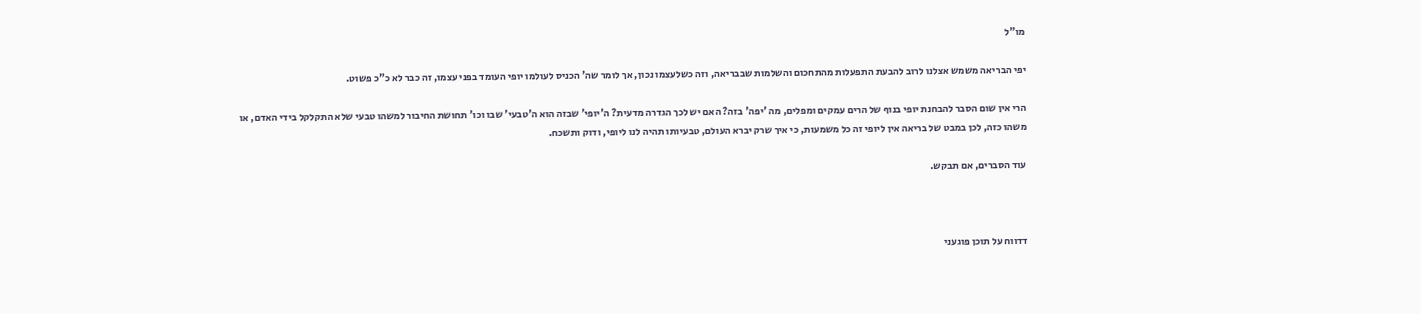מו"ל

יפי הבריאה משמש אצלנו לרוב להבעת התפעלות מהתחכום והשלמות שבבריאה, וזה כשלעצמו נכון, אך לומר שה' הכניס לעולמו יופי העומד בפני עצמו, זה כבר לא כ"כ פשוט.

הרי אין שום הסבר להבחנת יופי בנוף של הרים עמקים ומפלים, מה 'יפה' בזה? האם יש לכך הגדרה מדעית? ה'יופי' שבזה הוא ה'טבעי' שבו וכו' תחושת החיבור למשהו טבעי שלא התקלקל בידי האדם, או משהו כזה, לכן במבט של בריאה אין ליופי זה כל משמעות, כי איך שרק יברא העולם, טבעיותו תהיה לנו ליופי, ודוק ותשכח.

עוד הסברים, אם תבקש.



דדווח על תוכן פוגעני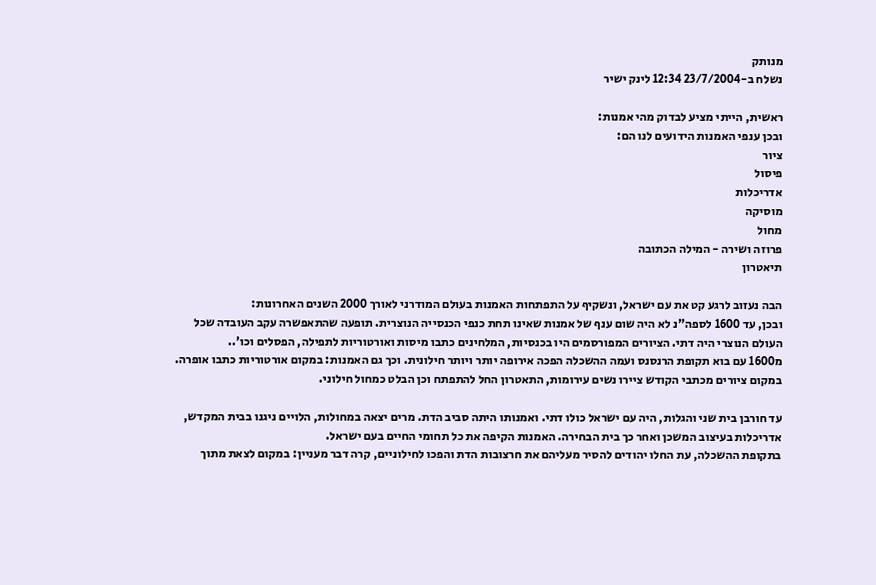מנותק
נשלח ב-23/7/2004 12:34 לינק ישיר

ראשית, הייתי מציע לבדוק מהי אמנות:
ובכן ענפי האמנות הידועים לנו הם:
ציור
פיסול
אדריכלות
מוסיקה
מחול
פרוזה ושירה - המילה הכתובה
תיאטרון

הבה נעזוב לרגע קט את עם ישראל, ונשקיף על התפתחות האמנות בעולם המודרני לאורך 2000 השנים האחרונות:
ובכן, עד 1600 לספה"נ לא היה שום ענף של אמנות שאינו תחת כנפי הכנסייה הנוצרית. תופעה שהתאפשרה עקב העובדה שכל העולם הנוצרי היה דתי. הציורים המפורסמים היו בכנסיות, המלחינים כתבו מיסות ואורטוריות לתפילה, הפסלים וכו'..
מ1600 עם בוא תקופת הרנסנס ועמה ההשכלה הפכה אירופה יותר ויותר חילונית. וכך גם האמנות: במקום אורטוריות כתבו אופרה. במקום ציורים מכתבי הקודש ציירו נשים עירומות, התאטרון החל להתפתח וכן הבלט כמחול חילוני.

עד חורבן בית שני והגלות, היה עם ישראל כולו דתי. ואמנותו היתה סביב הדת. מרים יצאה במחולות, הלויים ניגנו בבית המקדש, אדריכלות בעיצוב המשכן ואחר כך בית הבחירה. האמנות הקיפה את כל תחומי החיים בעם ישראל.
בתקופת ההשכלה, עת החלו יהודים להסיר מעליהם את חרצובות הדת והפכו לחילוניים, קרה דבר מעניין: במקום לצאת מתוך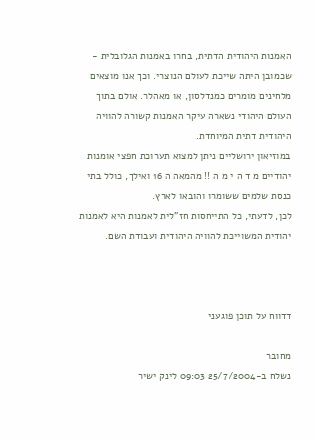האמנות היהודית הדתית, בחרו באמנות הגלובלית - שכמובן היתה שייכת לעולם הנוצרי. וכך אנו מוצאים מלחינים מומרים כמנדלסון, או מאהלר. אולם בתוך העולם היהודי נשארה עיקר האמנות קשורה להוויה היהודית דתית המיוחדת.
במוזיאון ירושליים ניתן למצוא תערוכת חפצי אומנות יהודיים מ ד ה י מ ה !! מהמאה ה 16 ואילך, כולל בתי כנסת שלמים ששומרו והובאו לארץ.
לכן, לדעתי, כל התייחסות חז"לית לאמנות היא לאמנות יהודית המשוייכת להוויה היהודית ועבודת השם.



דדווח על תוכן פוגעני

מחובר
נשלח ב-25/7/2004 09:03 לינק ישיר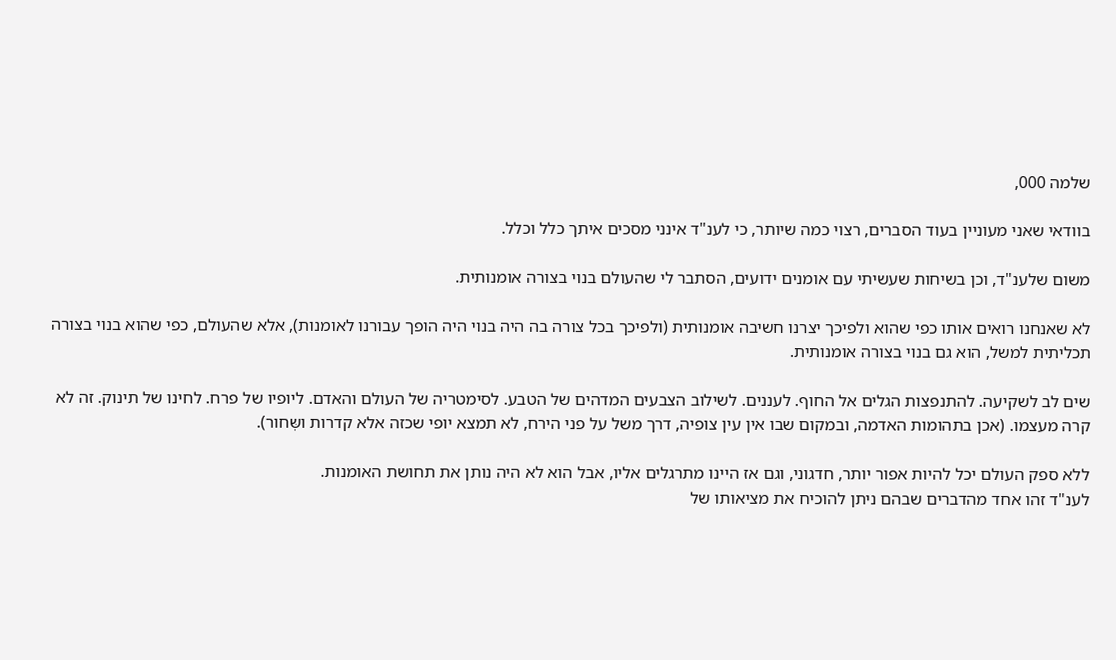שלמה 000,

בוודאי שאני מעוניין בעוד הסברים, רצוי כמה שיותר, כי לענ"ד אינני מסכים איתך כלל וכלל.

משום שלענ"ד, וכן בשיחות שעשיתי עם אומנים ידועים, הסתבר לי שהעולם בנוי בצורה אומנותית.

לא שאנחנו רואים אותו כפי שהוא ולפיכך יצרנו חשיבה אומנותית (ולפיכך בכל צורה בה היה בנוי היה הופך עבורנו לאומנות), אלא שהעולם, כפי שהוא בנוי בצורה תכליתית למשל, הוא גם בנוי בצורה אומנותית.

שים לב לשקיעה. להתנפצות הגלים אל החוף. לעננים. לשילוב הצבעים המדהים של הטבע. לסימטריה של העולם והאדם. ליופיו של פרח. לחינו של תינוק. זה לא קרה מעצמו. (אכן בתהומות האדמה, ובמקום שבו אין עין צופיה, דרך משל על פני הירח, לא תמצא יופי שכזה אלא קדרות ושְּחור).

ללא ספק העולם יכל להיות אפור יותר, חדגוני, וגם אז היינו מתרגלים אליו, אבל הוא לא היה נותן את תחושת האומנות.
לענ"ד זהו אחד מהדברים שבהם ניתן להוכיח את מציאותו של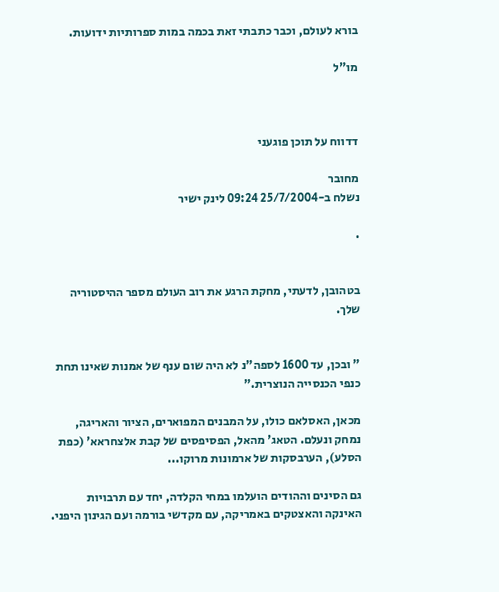בורא לעולם, וכבר כתבתי זאת בכמה במות ספרותיות ידועות.

מו"ל



דדווח על תוכן פוגעני

מחובר
נשלח ב-25/7/2004 09:24 לינק ישיר

.


בטהובן, לדעתי, מחקת הרגע את רוב העולם מספר ההיסטוריה שלך.


" ובכן, עד 1600 לספה"נ לא היה שום ענף של אמנות שאינו תחת כנפי הכנסייה הנוצרית."

מכאן, האסלאם כולו, על המבנים המפוארים, הציור והאריגה, נמחק ונעלם. הטאג' מהאל, הפסיפסים של קבת אלצחראא' (כפת הסלע), הערבסקות של ארמונות מרוקו...

גם הסינים וההודים הועלמו במחי הקלדה, יחד עם תרבויות האינקה והאצטקים באמריקה, עם מקדשי בורמה ועם הגינון היפני.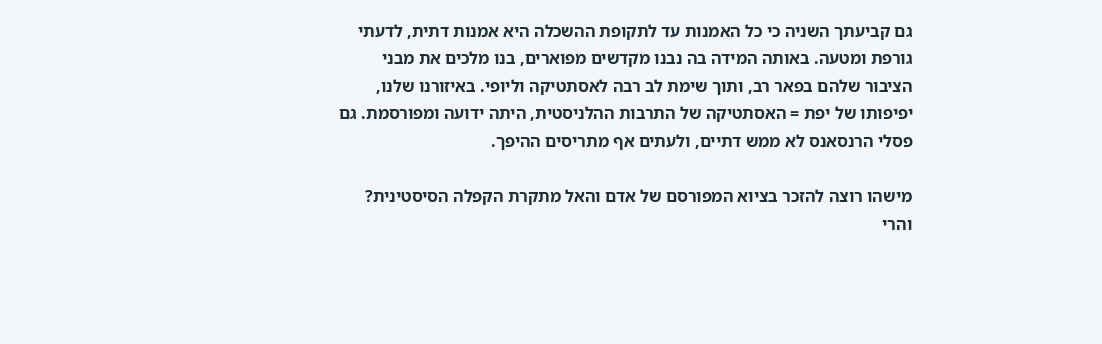גם קביעתך השניה כי כל האמנות עד לתקופת ההשכלה היא אמנות דתית, לדעתי גורפת ומטעה. באותה המידה בה נבנו מקדשים מפוארים, בנו מלכים את מבני הציבור שלהם בפאר רב, ותוך שימת לב רבה לאסתטיקה וליופי. באיזורנו שלנו, יפיפותו של יפת = האסתטיקה של התרבות ההלניסטית, היתה ידועה ומפורסמת. גם פסלי הרנסאנס לא ממש דתיים, ולעתים אף מתריסים ההיפך.

מישהו רוצה להזכר בציוא המפורסם של אדם והאל מתקרת הקפלה הסיסטינית? והרי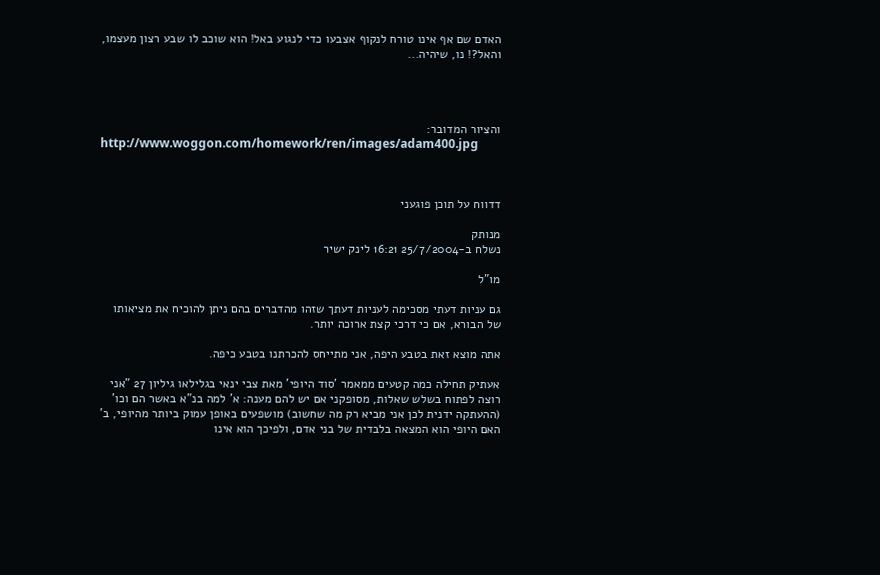האדם שם אף אינו טורח לנקוף אצבעו כדי לנגוע באל! הוא שוכב לו שבע רצון מעצמו, והאל?! נו, שיהיה...




והציור המדובר:
http://www.woggon.com/homework/ren/images/adam400.jpg



דדווח על תוכן פוגעני

מנותק
נשלח ב-25/7/2004 16:21 לינק ישיר

מו"ל

גם עניות דעתי מסכימה לעניות דעתך שזהו מהדברים בהם ניתן להוכיח את מציאותו של הבורא, אם כי דרכי קצת ארוכה יותר.

אתה מוצא זאת בטבע היפה, אני מתייחס להכרתנו בטבע כיפה.

אעתיק תחילה כמה קטעים ממאמר 'סוד היופי' מאת צבי ינאי בגלילאו גיליון 27 "אני רוצה לפתוח בשלש שאלות, מסופקני אם יש להם מענה: א' למה בנ"א באשר הם וכו' (ההעתקה ידנית לכן אני מביא רק מה שחשוב) מושפעים באופן עמוק ביותר מהיופי, ב' האם היופי הוא המצאה בלבדית של בני אדם, ולפיכך הוא אינו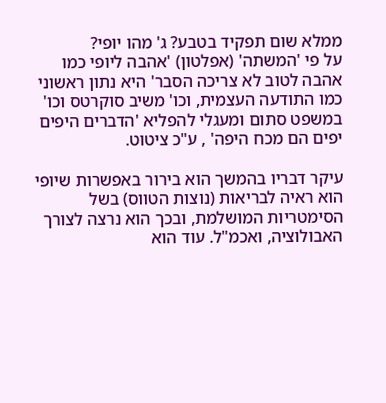ממלא שום תפקיד בטבע? ג' מהו יופי?
על פי 'המשתה' (אפלטון) 'אהבה ליופי כמו אהבה לטוב לא צריכה הסבר' היא נתון ראשוני כמו התודעה העצמית, וכו' משיב סוקרטס וכו' במשפט סתום ומעגלי להפליא 'הדברים היפים יפים הם מכח היפה' , ע"כ ציטוט.

עיקר דבריו בהמשך הוא בירור באפשרות שיופי הוא ראיה לבריאות (נוצות הטווס) בשל הסימטריות המושלמת, ובכך הוא נרצה לצורך האבולוציה, ואכמ"ל. עוד הוא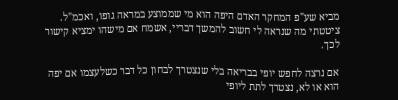מביא שע"פ המחקר האדם היפה הוא מי שממוצע במראה גופו, ואכמ"ל. ציטטתי מה שנראה לי חשוב להמשך דבריי, אשמח אם מישהו ימציא קישור לכך.

אם נרצה לחפש יופי בבריאה בלי שנצטרך לבחון כל דבר כשלעצמו אם יפה הוא או לא, נצטרך לתת ליופי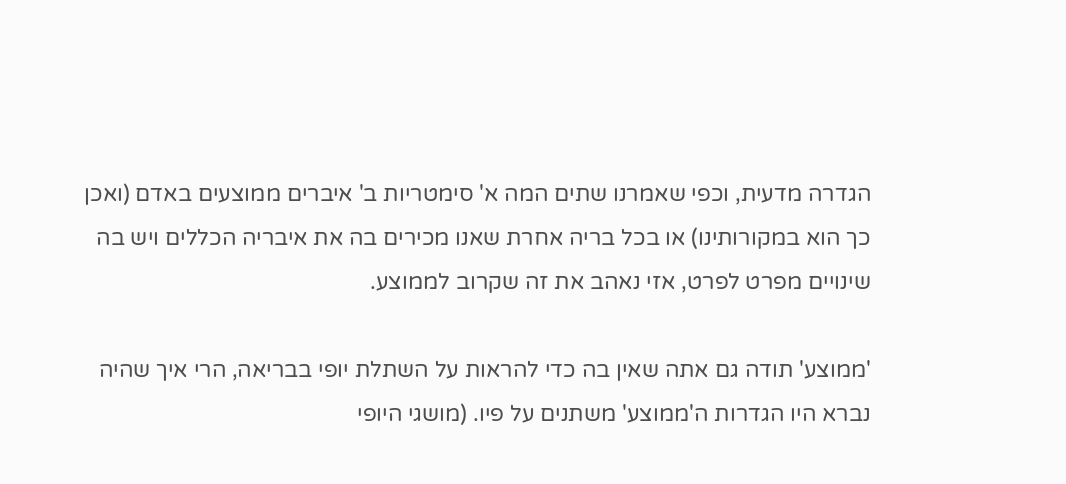הגדרה מדעית, וכפי שאמרנו שתים המה א' סימטריות ב' איברים ממוצעים באדם (ואכן כך הוא במקורותינו) או בכל בריה אחרת שאנו מכירים בה את איבריה הכללים ויש בה שינויים מפרט לפרט, אזי נאהב את זה שקרוב לממוצע.

'ממוצע' תודה גם אתה שאין בה כדי להראות על השתלת יופי בבריאה, הרי איך שהיה נברא היו הגדרות ה'ממוצע' משתנים על פיו. (מושגי היופי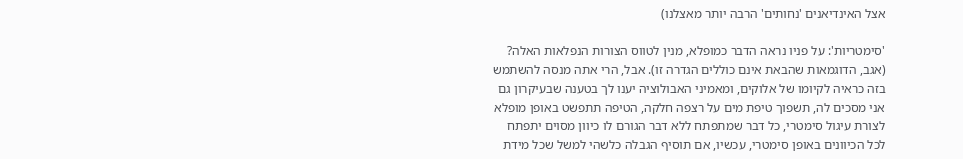אצל האינדיאנים 'נחותים' הרבה יותר מאצלנו)

'סימטריות': על פניו נראה הדבר כמופלא, מנין לטווס הצורות הנפלאות האלה? (אגב, הדוגמאות שהבאת אינם כוללים הגדרה זו). אבל, הרי אתה מנסה להשתמש בזה כראיה לקיומו של אלוקים, ומאמיני האבולוציה יענו לך בטענה שבעיקרון גם אני מסכים לה, תשפוך טיפת מים על רצפה חלקה, הטיפה תתפשט באופן מופלא לצורת עיגול סימטרי, כל דבר שמתפתח ללא דבר הגורם לו כיוון מסוים יתפתח לכל הכיוונים באופן סימטרי, עכשיו, אם תוסיף הגבלה כלשהי למשל שכל מידת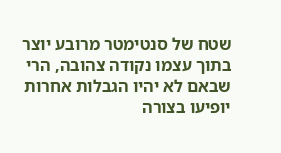שטח של סנטימטר מרובע יוצר בתוך עצמו נקודה צהובה, הרי שבאם לא יהיו הגבלות אחרות יופיעו בצורה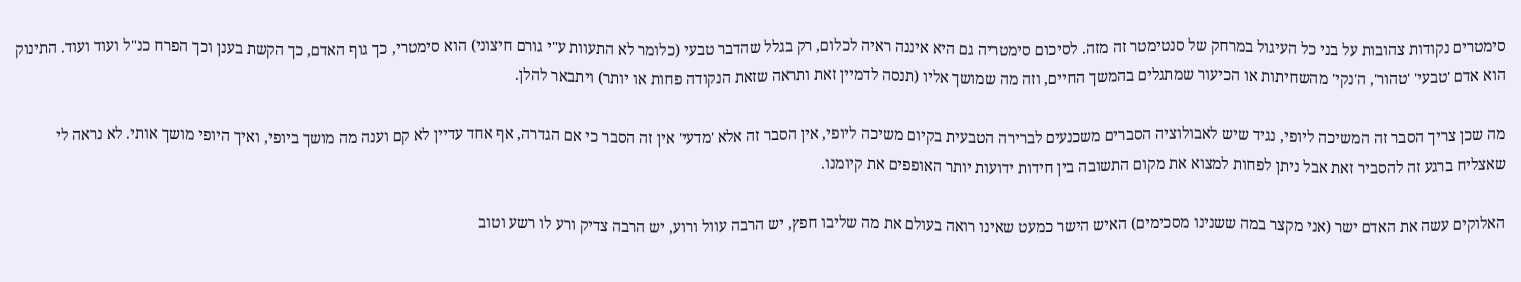סימטרים נקודות צהובות על בני כל העיגול במרחק של סנטימטר זה מזה. לסיכום סימטריה גם היא איננה ראיה לכלום, רק בגלל שהדבר טבעי (כלומר לא התעוות ע"י גורם חיצוני) הוא סימטרי, כך גוף האדם, כך הקשת בענן וכך הפרח כנ"ל ועוד ועוד. התינוק הוא אדם 'טבעי' 'טהור', ה'נקי' מהשחיתות או הכיעור שמתגלים בהמשך החיים, וזה מה שמושך אליו (תנסה לדמיין זאת ותראה שזאת הנקודה פחות או יותר) ויתבאר להלן.

מה שכן צריך הסבר זה המשיכה ליופי, נגיד שיש לאבולוציה הסברים משכנעים לברירה הטבעית בקיום משיכה ליופי, אין הסבר זה אלא 'מדעי' אין זה הסבר כי אם הגדרה, אף אחד עדיין לא קם וענה מה מושך ביופי, ואיך היופי מושך אותי. לא נראה לי שאצליח ברגע זה להסביר זאת אבל ניתן לפחות למצוא את מקום התשובה בין חידות ידועות יותר האופפים את קיומנו.

האלוקים עשה את האדם ישר (אני מקצר במה ששנינו מסכימים) האיש הישר כמעט שאינו רואה בעולם את מה שליבו חפץ, יש הרבה עוול ורוע, יש הרבה צדיק ורע לו רשע וטוב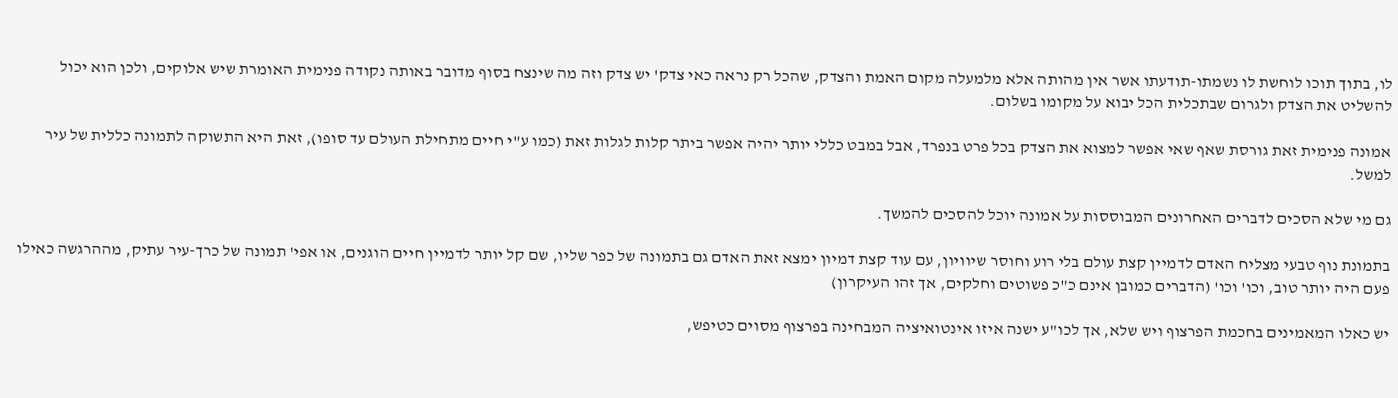לו, בתוך תוכו לוחשת לו נשמתו-תודעתו אשר אין מהותה אלא מלמעלה מקום האמת והצדק, שהכל רק נראה כאי צדק' יש צדק וזה מה שינצח בסוף מדובר באותה נקודה פנימית האומרת שיש אלוקים, ולכן הוא יכול להשליט את הצדק ולגרום שבתכלית הכל יבוא על מקומו בשלום.

אמונה פנימית זאת גורסת שאף שאי אפשר למצוא את הצדק בכל פרט בנפרד, אבל במבט כללי יותר יהיה אפשר ביתר קלות לגלות זאת (כמו ע"י חיים מתחילת העולם עד סופו), זאת היא התשוקה לתמונה כללית של עיר למשל.

גם מי שלא הסכים לדברים האחרונים המבוססות על אמונה יוכל להסכים להמשך.

בתמונת נוף טבעי מצליח האדם לדמיין קצת עולם בלי רוע וחוסר שיוויון, עם עוד קצת דמיון ימצא זאת האדם גם בתמונה של כפר שליו, שם קל יותר לדמיין חיים הוגנים, או אפי' תמונה של כרך-עיר עתיק, מההרגשה כאילו פעם היה יותר טוב, וכו' וכו' (הדברים כמובן אינם כ"כ פשוטים וחלקים, אך זהו העיקרון)

יש כאלו המאמינים בחכמת הפרצוף ויש שלא, אך לכו"ע ישנה איזו אינטואיציה המבחינה בפרצוף מסוים כטיפש,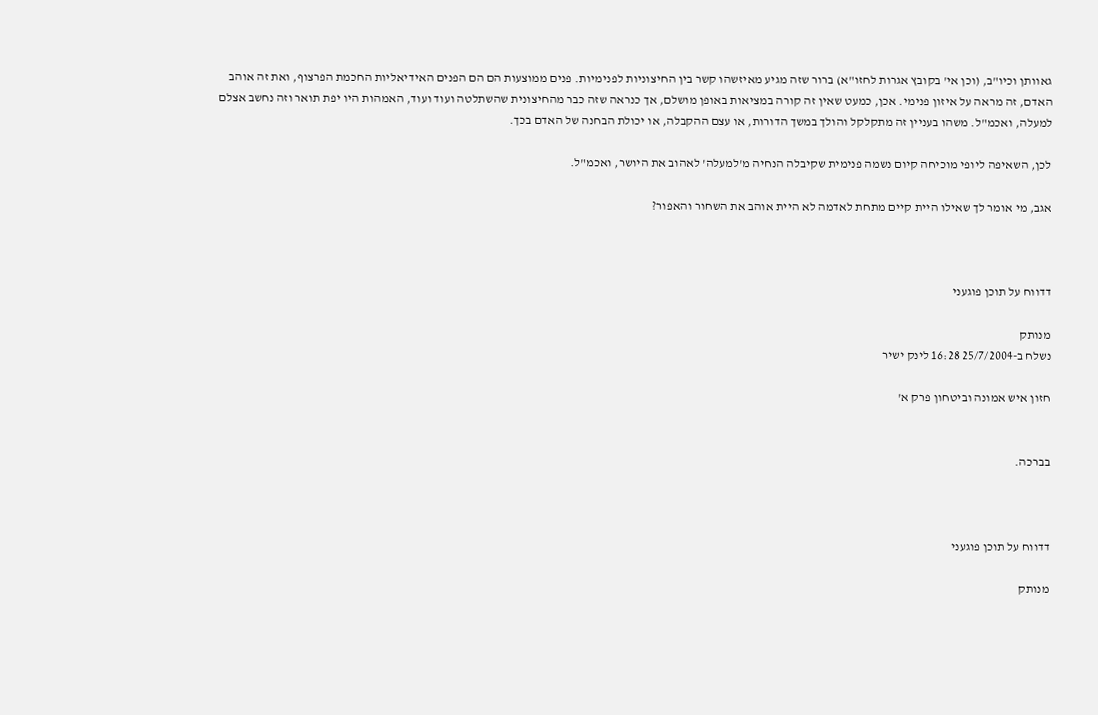גאוותן וכיו"ב, (וכן אי' בקובץ אגרות לחזו"א) ברור שזה מגיע מאיזשהו קשר בין החיצוניות לפנימיות. פנים ממוצעות הם הם הפנים האידיאליות החכמת הפרצוף, ואת זה אוהב האדם, זה מראה על איזון פנימי. אכן, כמעט שאין זה קורה במציאות באופן מושלם, אך כנראה שזה כבר מהחיצונית שהשתלטה ועוד ועוד, האמהות היו יפת תואר וזה נחשב אצלם למעלה, ואכמ"ל. משהו בעניין זה מתקלקל והולך במשך הדורות, או עצם ההקבלה, או יכולת הבחנה של האדם בכך.

לכן, השאיפה ליופי מוכיחה קיום נשמה פנימית שקיבלה הנחיה מ'למעלה' לאהוב את היושר, ואכמ"ל.

אגב, מי אומר לך שאילו היית קיים מתחת לאדמה לא היית אוהב את השחור והאפור?



דדווח על תוכן פוגעני

מנותק
נשלח ב-25/7/2004 16:28 לינק ישיר

חזון איש אמונה וביטחון פרק א'


בברכה.



דדווח על תוכן פוגעני

מנותק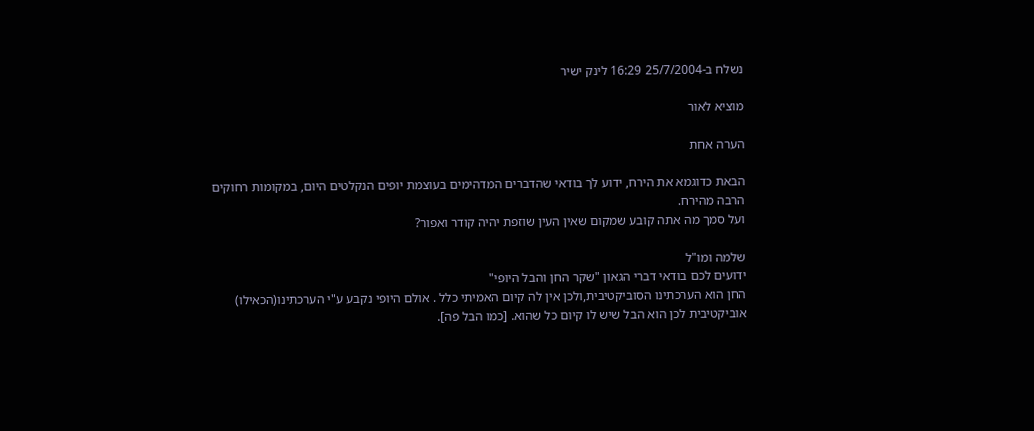נשלח ב-25/7/2004 16:29 לינק ישיר

מוציא לאור

הערה אחת

הבאת כדוגמא את הירח, ידוע לך בודאי שהדברים המדהימים בעוצמת יופים הנקלטים היום, במקומות רחוקים הרבה מהירח.
ועל סמך מה אתה קובע שמקום שאין העין שוזפת יהיה קודר ואפור?

שלמה ומו"ל
ידועים לכם בודאי דברי הגאון "שקר החן והבל היופי"
החן הוא הערכתינו הסוביקטיבית,ולכן אין לה קיום האמיתי כלל . אולם היופי נקבע ע"י הערכתינו(הכאילו) אוביקטיבית לכן הוא הבל שיש לו קיום כל שהוא. [כמו הבל פה].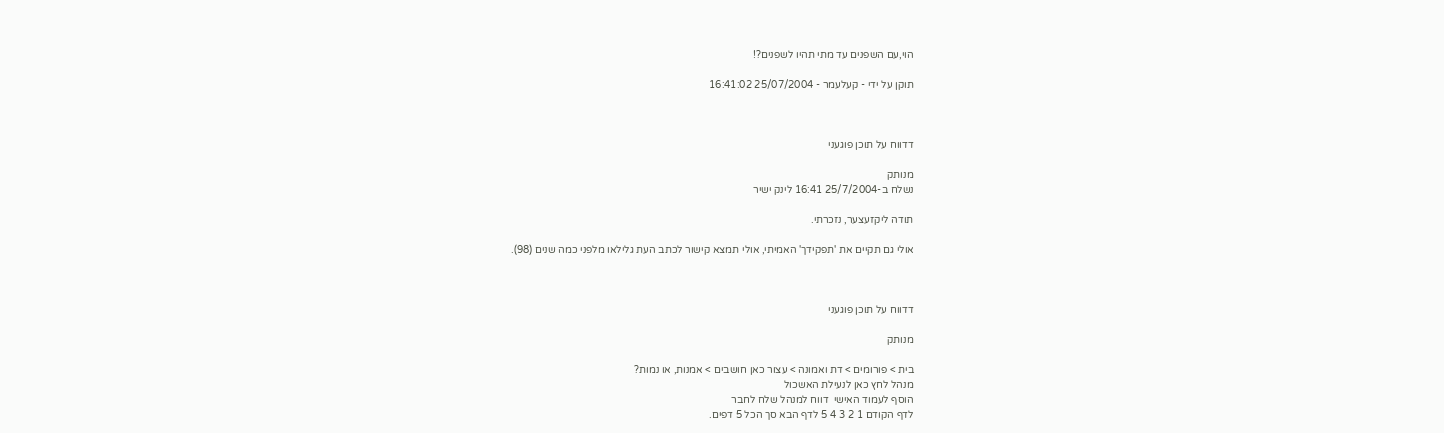הוי,עם השפנים עד מתי תהיו לשפנים?!

תוקן על ידי - קעלעמר - 25/07/2004 16:41:02



דדווח על תוכן פוגעני

מנותק
נשלח ב-25/7/2004 16:41 לינק ישיר

תודה ליקזעצער, נזכרתי.

אולי גם תקיים את 'תפקידך' האמיתי, אולי תמצא קישור לכתב העת גלילאו מלפני כמה שנים (98).



דדווח על תוכן פוגעני

מנותק

בית > פורומים > דת ואמונה > עצור כאן חושבים > אמנות, או נמות?
מנהל לחץ כאן לנעילת האשכול
הוסף לעמוד האישי  דווח למנהל שלח לחבר
לדף הקודם 1 2 3 4 5 לדף הבא סך הכל 5 דפים.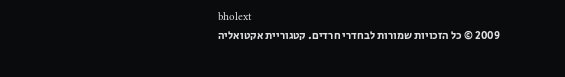bholext
2009 © כל הזכויות שמורות לבחדרי חרדים. קטגוריית אקטואליה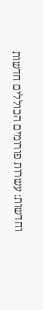וחדשות: עשרות פורומים הכוללים חדשות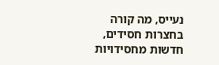נעייס, מה קורה בחצרות חסידים, חדשות מחסידויות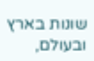שונות בארץ ובעולם,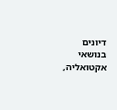דיונים בנושאי אקטואליה,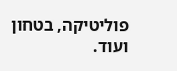פוליטיקה, בטחון ועוד.